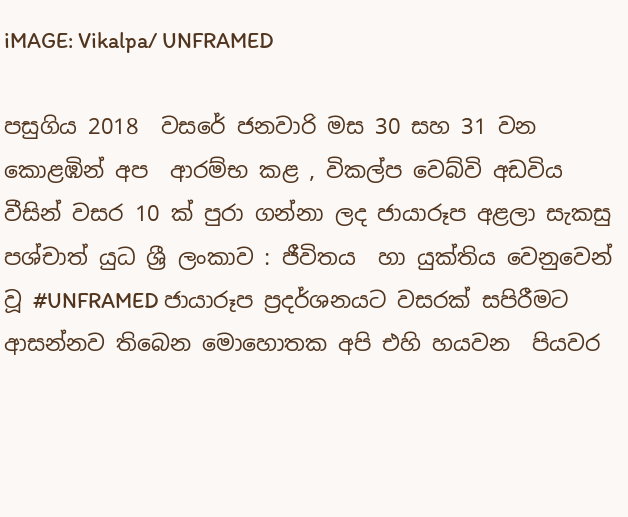iMAGE: Vikalpa/ UNFRAMED

පසුගිය 2018  වසරේ ජනවාරි මස 30 සහ 31 වන කොළඹින් අප  ආරම්භ කළ , විකල්ප වෙබ්වි අඩවිය වීසින් වසර 10 ක් පුරා ගන්නා ලද ජායාරූප අළලා සැකසු පශ්චාත් යුධ ශ්‍රී ලංකාව : ජීවිතය  හා යුක්තිය වෙනුවෙන් වූ #UNFRAMED ජායාරූප ප්‍රදර්ශනයට වසරක් සපිරීමට ආසන්නව තිබෙන මොහොතක අපි එහි හයවන  පියවර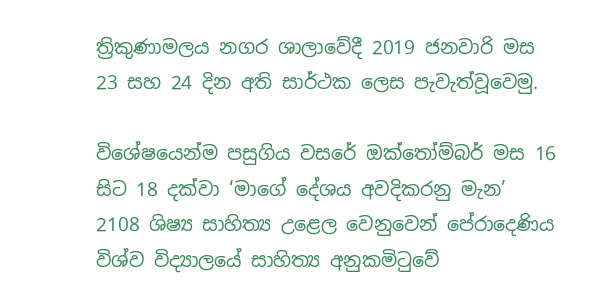ත්‍රිකුණාමලය නගර ශාලාවේදී 2019 ජනවාරි මස 23 සහ 24 දින අති සාර්ථක ලෙස පැවැත්වූවෙමු.

විශේෂයෙන්ම පසුගිය වසරේ ඔක්තෝම්බර් මස 16 සිට 18 දක්වා ‘මාගේ දේශය අවදිකරනු මැන’  2108 ශිෂ්‍ය සාහිත්‍ය උළෙල වෙනුවෙන් පේරාදෙණිය විශ්ව විද්‍යාලයේ සාහිත්‍ය අනුකමිටුවේ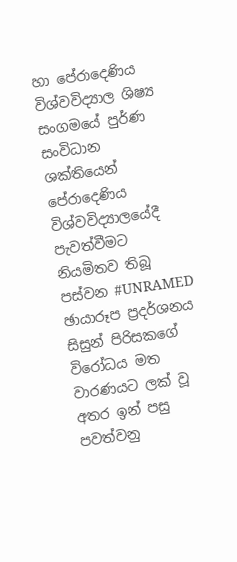හා පේරාදෙණිය විශ්වවිද්‍යාල ශිෂ්‍ය සංගමයේ පුර්ණ  සංවිධාන ශක්තියෙන් පේරාදෙණිය විශ්වවිද්‍යාලයේදී පැවත්වීමට නියමිතව තිබූ පස්වන #UNRAMED ඡායාරූප ප්‍රදර්ශනය සිසුන් පිරිසකගේ විරෝධය මත වාරණයට ලක් වූ අතර ඉන් පසු පවත්වනු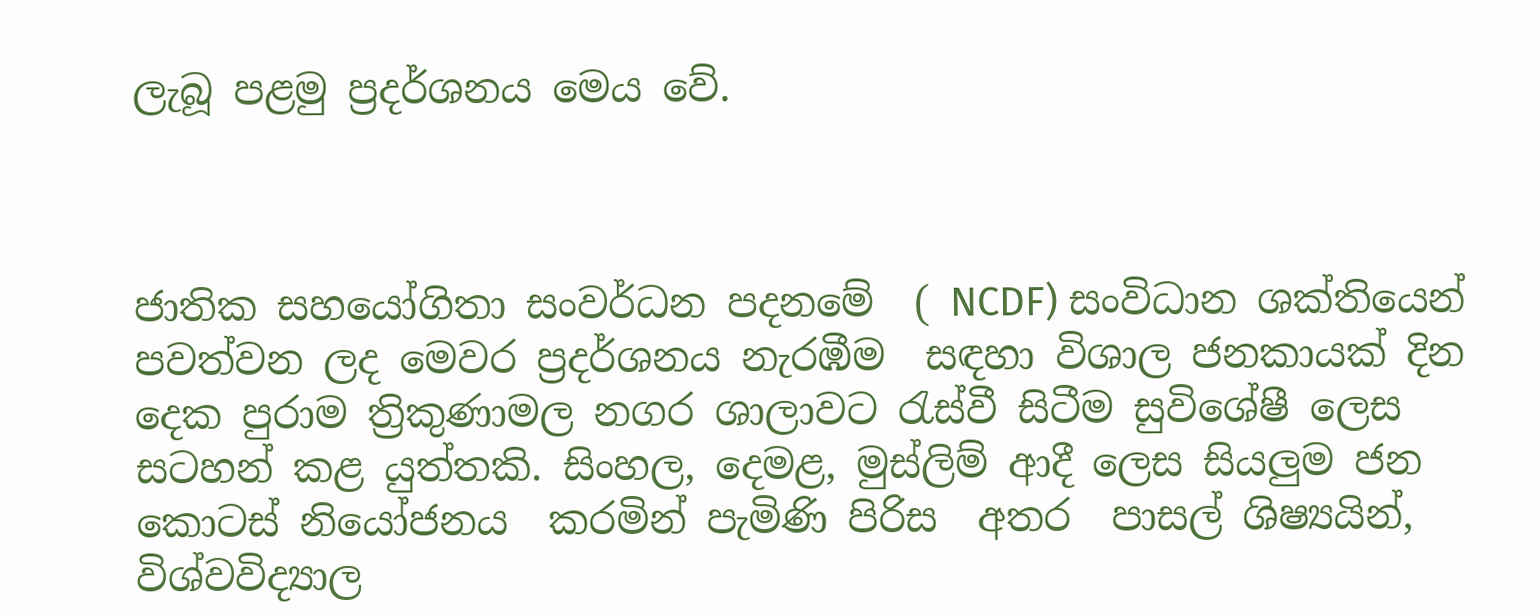ලැබූ පළමු ප්‍රදර්ශනය මෙය වේ.



ජාතික සහයෝගිතා සංවර්ධන පදනමේ  ( NCDF) සංවිධාන ශක්තියෙන් පවත්වන ලද මෙවර ප්‍රදර්ශනය නැරඹීම  සඳහා විශාල ජනකායක් දින දෙක පුරාම ත්‍රිකුණාමල නගර ශාලාවට රැස්වී සිටීම සුවිශේෂී ලෙස සටහන් කළ යුත්තකි. සිංහල, දෙමළ, මුස්ලිම් ආදී ලෙස සියලුම ජන කොටස් නියෝජනය  කරමින් පැමිණි පිරිස  අතර  පාසල් ශිෂ්‍යයින්, විශ්වවිද්‍යාල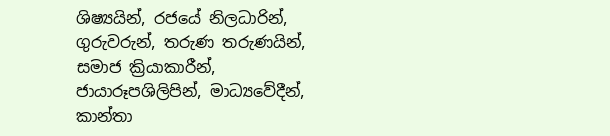ශිෂ්‍යයින්, ර‍ජයේ නිලධාරින්, ගුරුවරුන්, තරුණ තරුණයින්, සමාජ ක්‍රියාකාරීන්, ජායාරූපශිලිපින්, මාධ්‍යවේදීන්, කාන්තා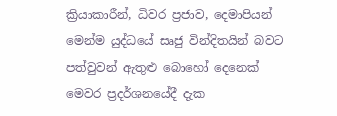ක්‍රියාකාරීන්, ධිවර ප්‍රජාව, දෙමාපියන් මෙන්ම යුද්ධයේ සෘජු වින්දිතයින් බවට පත්වුවන් ඇතුළු බොහෝ දෙනෙක් මෙවර ප්‍රදර්ශනයේදී දැක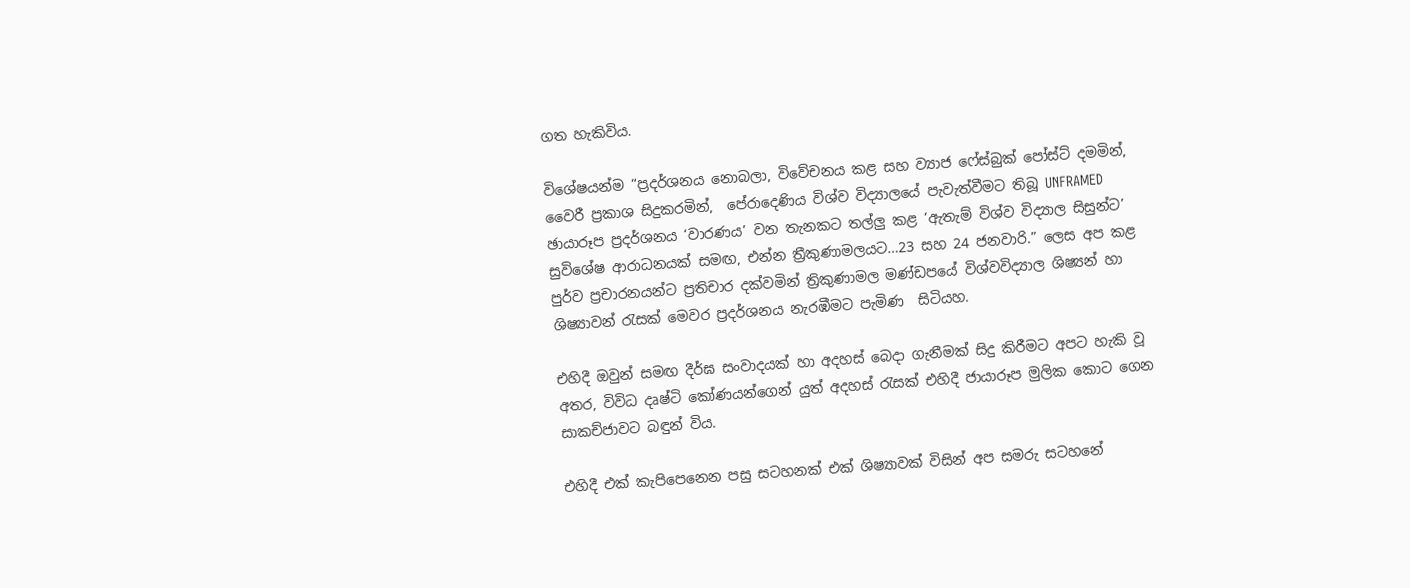ගත හැකිවිය.

විශේෂයන්ම “ප්‍රදර්ශනය නොබලා, විවේචනය කළ සහ ව්‍යාජ ෆේස්බුක් පෝස්ට් දමමින්, වෛරී ප්‍රකාශ සිදුකරමින්,  පේරාදෙණිය විශ්ව විද්‍යාලයේ පැවැත්වීමට තිබූ UNFRAMED ඡායාරූප ප්‍රදර්ශනය ‘වාරණය’ වන තැනකට තල්ලු කළ ‘ඇතැම් විශ්ව විද්‍යාල සිසුන්ට’ සුවිශේෂ ආරාධනයක් සමඟ, එන්න ත්‍රීකුණාමලයට…23 සහ 24 ජනවාරි.” ලෙස අප කළ පුර්ව ප්‍රචාරනයන්ට ප්‍රතිචාර දක්වමින් ත්‍රිකුණාමල මණ්ඩපයේ විශ්වවිද්‍යාල ශිෂ්‍යන් හා ශිෂ්‍යාවන් රැසක් මෙවර ප්‍රදර්ශනය නැරඹීමට පැමිණ  සිටියහ.

එහිදී ඔවුන් සමඟ දීර්ඝ සංවාදයක් හා අදහස් බෙදා ගැනීමක් සිදු කිරීමට අපට හැකි වූ අතර, විවිධ දෘෂ්ටි කෝණයන්ගෙන් යුත් අදහස් රැසක් එහිදී ජායාරූප මුලික කොට ගෙන සාකච්ජාවට බඳුන් විය.

එහිදී එක් කැපිපෙනෙන පසු සටහනක් එක් ශිෂ්‍යාවක් විසින් අප සමරු සටහනේ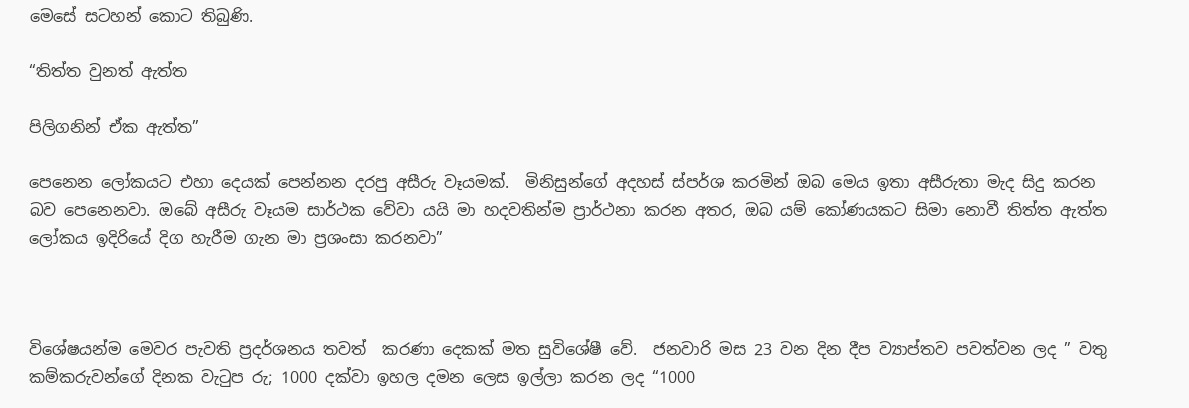මෙසේ සටහන් කොට තිබුණි.

“තිත්ත වුනත් ඇත්ත

පිලිගනින් ඒක ඇත්ත”

පෙනෙන ලෝකයට එහා දෙයක් පෙන්නන දරපු අසීරු වෑයමක්.  මිනිසුන්ගේ අදහස් ස්පර්ශ කරමින් ඔබ මෙය ඉතා අසීරුතා මැද සිදු කරන බව පෙනෙනවා. ඔබේ අසීරු වෑයම සාර්ථක වේවා යයි මා හදවතින්ම ප්‍රාර්ථනා කරන අතර, ඔබ යම් කෝණයකට සිමා නොවී තිත්ත ඇත්ත ලෝකය ඉදිරියේ දිග හැරීම ගැන මා ප්‍රශංසා කරනවා”



විශේෂයන්ම මෙවර පැවති ප්‍රදර්ශනය තවත්  කරණා දෙකක් මත සුවිශේෂී වේ.  ජනවාරි මස 23 වන දින දීප ව්‍යාප්තව පවත්වන ලද ” වතු කම්කරුවන්ගේ දිනක වැටුප රු; 1000 දක්වා ඉහල දමන ලෙස ඉල්ලා කරන ලද “1000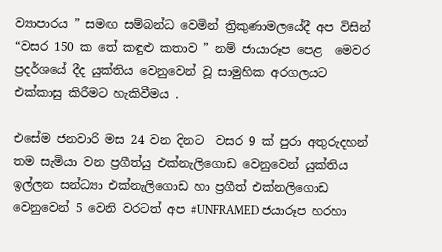ව්‍යාපාරය ” සමඟ සම්බන්ධ වෙමින් ත්‍රිකුණාමලයේදී අප විසින් “වසර 150 ක තේ කඳුළු කතාව ” නම් ජායාරූප පෙළ  මෙවර ප්‍රදර්ශයේ දීද යුක්තිය වෙනුවෙන් වූ සාමුහික අරගලයට එක්කාසු කිරීමට හැකිවීමය .

එසේම ජනවාරි මස 24 වන දිනට  වසර 9 ක් පුරා අතුරුදහන් තම සැමියා වන ප්‍රගීත්යු එක්නැලිගොඩ වෙනුවෙන් යුක්තිය  ඉල්ලන සන්ධ්‍යා එක්නැලිගොඩ හා ප්‍රගීත් එක්නලිගොඩ වෙනුවෙන් 5 වෙනි වරටත් අප #UNFRAMED ජයාරූප හරහා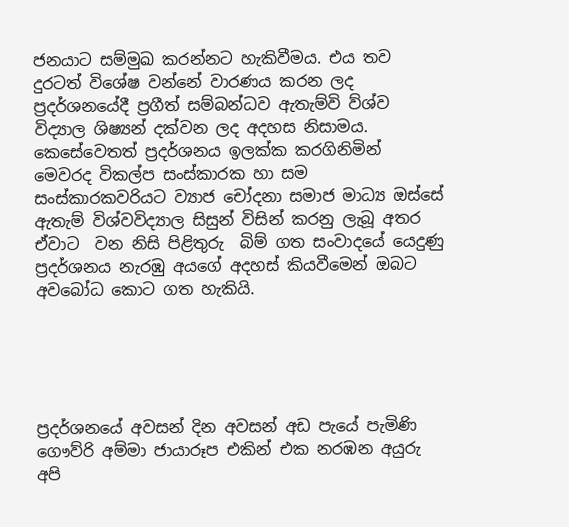ජනයාට සම්මුඛ කරන්නට හැකිවීමය. එය තව දුරටත් විශේෂ වන්නේ වාරණය කරන ලද ප්‍රදර්ශනයේදී ප්‍රගීත් සම්බන්ධව ඇතැම්වි ව්ශ්ව විද්‍යාල ශිෂ්‍යන් දක්වන ලද අදහස නිසාමය. කෙසේවෙතත් ප්‍රදර්ශනය ඉලක්ක කරගිනිමින්  මෙවරද විකල්ප සංස්කාරක හා සම සංස්කාරකවරියට ව්‍යාජ චෝදනා සමාජ මාධ්‍ය ඔස්සේ ඇතැම් විශ්වවිද්‍යාල සිසුන් විසින් කරනු ලැබූ අතර ඒවාට  වන නිසි පිළිතුරු  බිම් ගත සංවාදයේ යෙදුණු ප්‍රදර්ශනය නැරඹු අයගේ අදහස් කියවීමෙන් ඔබට අවබෝධ කොට ගත හැකියි.





ප්‍රදර්ශනයේ අවසන් දින අවසන් අඩ පැයේ පැමිණි ගෞව්රි අම්මා ජායාරූප එකින් එක නරඹන අයුරු අපි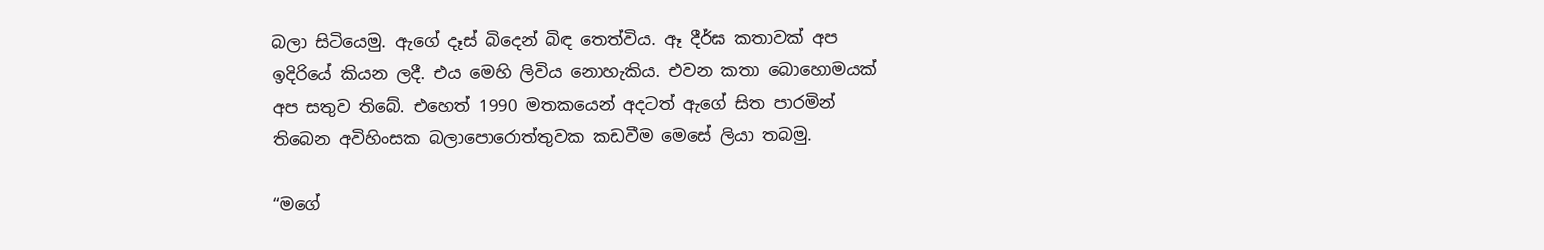බලා සිටියෙමු. ඇගේ දෑස් බිදෙන් බිඳ තෙත්විය. ඈ දීර්ඝ කතාවක් අප ඉදිරියේ කියන ලදී. එය මෙහි ලිවිය නොහැකිය. එවන කතා බොහොමයක් අප සතුව තිබේ. එහෙත් 1990 මතකයෙන් අදටත් ඇගේ සිත පාරමින් තිබෙන අවිහිංසක බලාපොරොත්තුවක කඩවීම මෙසේ ලියා තබමු.

“මගේ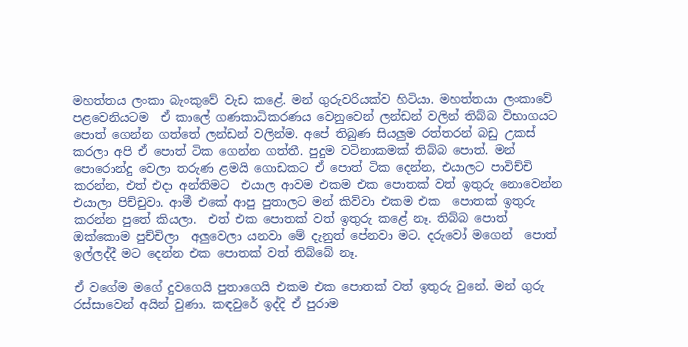මහත්තය ලංකා බැංකුවේ වැඩ කළේ. මන් ගුරුවරියක්ව හිටියා. මහත්තයා ලංකාවේ පළවෙනියටම  ඒ කාලේ ගණකාධිකරණය වෙනුවෙන් ලන්ඩන් වලින් තිබ්බ විභාගයට පොත් ගෙන්න ගත්තේ ලන්ඩන් වලින්ම. අපේ තිබුණ සියලුම රත්තරන් බඩු උකස් කරලා අපි ඒ පොත් ටික ගෙන්න ගත්තී. පුදුම වටිනාකමක් තිබ්බ පොත්. මන් පොරොන්දු වෙලා තරුණ ළමයි ගොඩකට ඒ පොත් ටික දෙන්න, එයාලට පාවිච්චි කරන්න, එත් එදා අන්තිමට  එයාල ආවම එකම එක පොතක් වත් ඉතුරු නොවෙන්න එයාලා පිච්චුවා. ආමී එකේ ආපු පුතාලට මන් කිව්වා එකම එක  පොතක් ඉතුරු කරන්න පුතේ කියලා.  එත් එක පොතක් වත් ඉතුරු කළේ නෑ. තිබ්බ පොත් ඔක්කොම පුච්චිලා  අලුවෙලා යනවා මේ දැනුත් පේනවා මට. දරුවෝ මගෙන්  පොත් ඉල්ලද්දී මට දෙන්න එක පොතක් වත් තිබ්බේ නෑ.

ඒ වගේම මගේ දුවගෙයි පුතාගෙයි එකම එක පොතක් වත් ඉතුරු වුනේ. මන් ගුරු රස්සාවෙන් අයින් වුණා. කඳවුරේ ඉද්දි ඒ පුරාම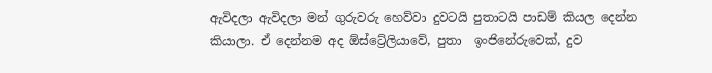ඇවිදලා ඇවිදලා මන් ගුරුවරු හෙව්වා දුවටයි පුතාටයි පාඩම් කියල දෙන්න කියාලා. ඒ දෙන්නම අද ඕස්ට්‍රේලියාවේ, පුතා  ඉංජිනේරුවෙක්, දුව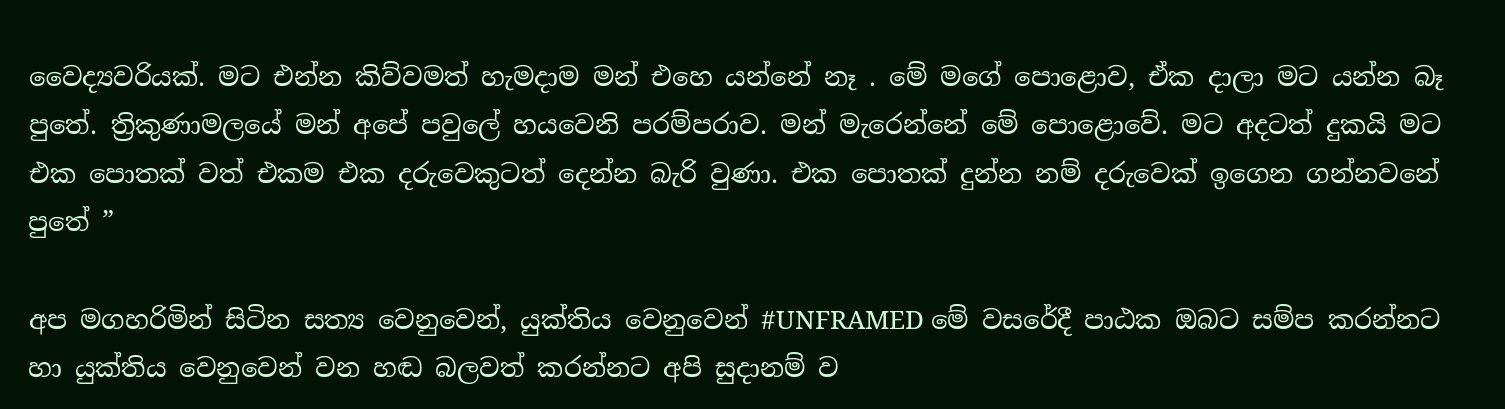වෛද්‍යවරියක්. මට එන්න කිව්වමත් හැමදාම මන් එහෙ යන්නේ නෑ . මේ මගේ පොළොව, ඒක දාලා මට යන්න බෑ පුතේ. ත්‍රිකුණාමලයේ මන් අපේ පවුලේ හයවෙනි පරම්පරාව. මන් මැරෙන්නේ මේ පොළොවේ. මට අදටත් දුකයි මට එක පොතක් වත් එකම එක දරුවෙකුටත් දෙන්න බැරි වුණා. එක පොතක් දුන්න නම් දරුවෙක් ඉගෙන ගන්නවනේ පුතේ ”

අප මගහරිමින් සිටින සත්‍ය වෙනුවෙන්, යුක්තිය වෙනුවෙන් #UNFRAMED මේ වසරේදී පාඨක ඔබට සම්ප කරන්නට හා යුක්තිය වෙනුවෙන් වන හඬ බලවත් කරන්නට අපි සුදානම් ව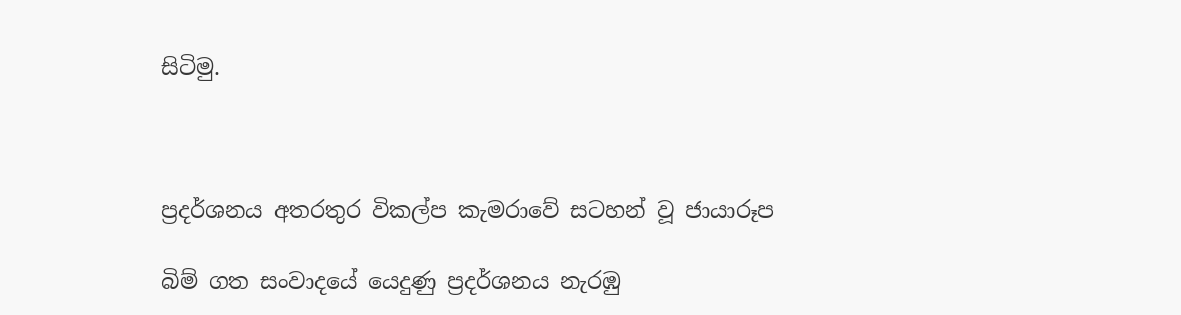සිටිමු.



ප්‍රදර්ශනය අතරතුර විකල්ප කැමරාවේ සටහන් වූ ජායාරූප

බිම් ගත සංවාදයේ යෙදුණු ප්‍රදර්ශනය නැරඹු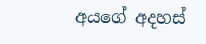අයගේ අදහස්